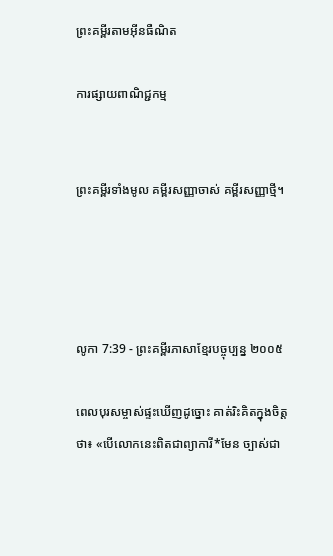ព្រះគម្ពីរតាមអ៊ីនធឺណិត

ការផ្សាយពាណិជ្ជកម្ម


ព្រះគម្ពីរទាំងមូល គម្ពីរសញ្ញាចាស់ គម្ពីរសញ្ញាថ្មី។




លូកា 7:39 - ព្រះគម្ពីរភាសាខ្មែរបច្ចុប្បន្ន ២០០៥

ពេលបុរសម្ចាស់ផ្ទះឃើញដូច្នោះ គាត់រិះគិតក្នុងចិត្តថា៖ «បើលោកនេះពិតជាព្យាការី*មែន ច្បាស់ជា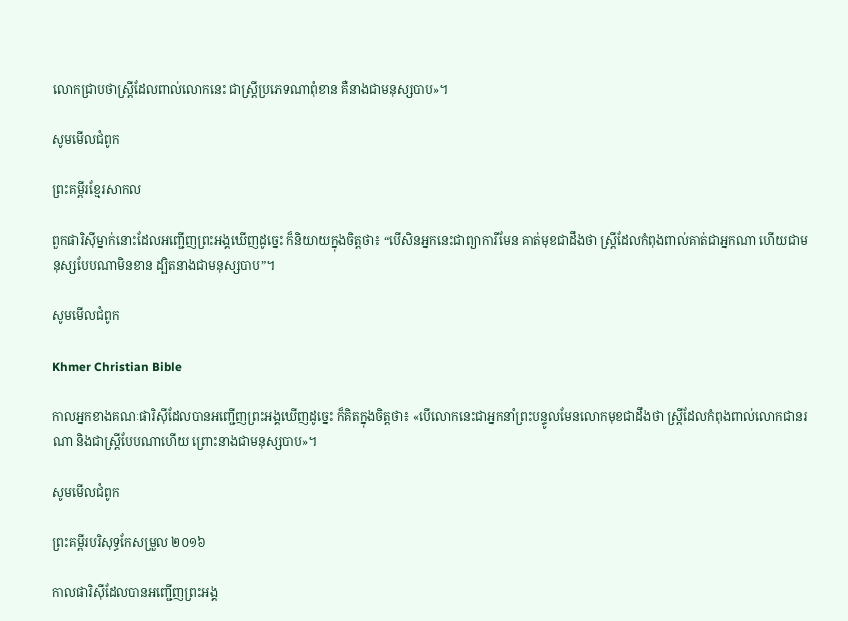លោកជ្រាបថាស្ត្រីដែលពាល់លោកនេះ ជាស្ត្រីប្រភេទណាពុំ‌ខាន គឺនាងជាមនុស្សបាប»។

សូមមើលជំពូក

ព្រះគម្ពីរខ្មែរសាកល

ពួកផារិស៊ីម្នាក់នោះដែលអញ្ជើញព្រះអង្គឃើញដូច្នេះ ក៏និយាយក្នុងចិត្តថា៖ “បើសិនអ្នកនេះជាព្យាការីមែន គាត់មុខជាដឹងថា ស្ត្រីដែលកំពុងពាល់គាត់ជាអ្នកណា ហើយជាមនុស្សបែបណាមិនខាន ដ្បិតនាងជាមនុស្សបាប”។

សូមមើលជំពូក

Khmer Christian Bible

កាលអ្នកខាងគណៈផារិស៊ីដែលបានអញ្ជើញព្រះអង្គឃើញដូច្នេះ ក៏គិតក្នុងចិត្ដថា៖ «បើលោកនេះជាអ្នកនាំព្រះបន្ទូលមែនលោកមុខជាដឹងថា ស្ដ្រីដែលកំពុងពាល់លោកជានរណា និងជាស្ដ្រីបែបណាហើយ ព្រោះនាងជាមនុស្សបាប»។

សូមមើលជំពូក

ព្រះគម្ពីរបរិសុទ្ធកែសម្រួល ២០១៦

កាលផារិស៊ីដែលបានអញ្ជើញព្រះ‌អង្គ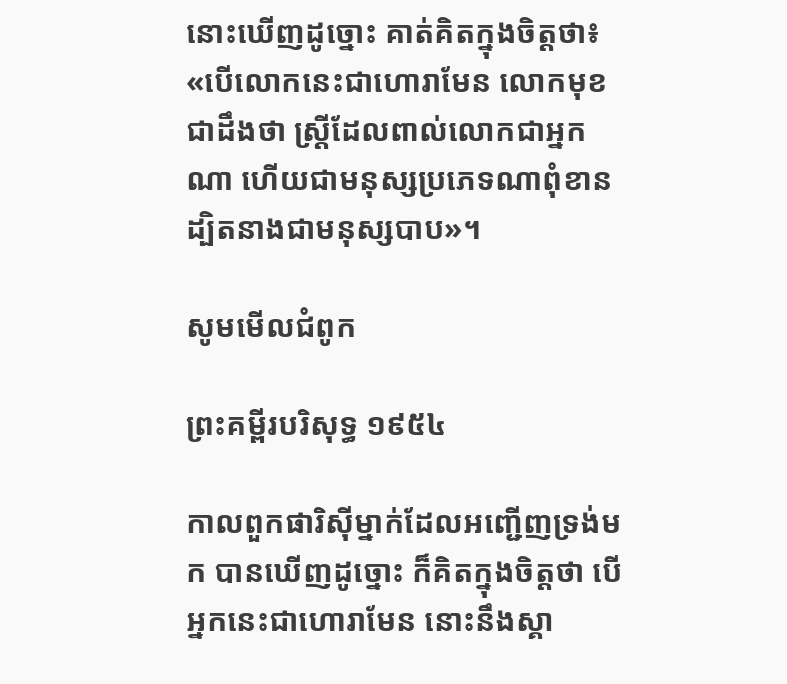នោះឃើញដូច្នោះ គាត់គិតក្នុងចិត្តថា៖ «បើលោកនេះជាហោរាមែន លោកមុខជាដឹងថា ស្ត្រីដែលពាល់លោកជាអ្នកណា ហើយជាមនុស្សប្រភេទណាពុំខាន ដ្បិតនាងជាមនុស្សបាប»។

សូមមើលជំពូក

ព្រះគម្ពីរបរិសុទ្ធ ១៩៥៤

កាលពួកផារិស៊ីម្នាក់ដែលអញ្ជើញទ្រង់មក បានឃើញដូច្នោះ ក៏គិតក្នុងចិត្តថា បើអ្នកនេះជាហោរាមែន នោះនឹងស្គា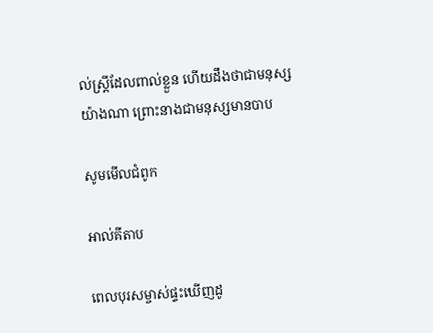ល់ស្ត្រីដែលពាល់ខ្លួន ហើយដឹងថាជាមនុស្សយ៉ាងណា ព្រោះនាងជាមនុស្សមានបាប

សូមមើលជំពូក

អាល់គីតាប

ពេលបុរសម្ចាស់ផ្ទះឃើញដូ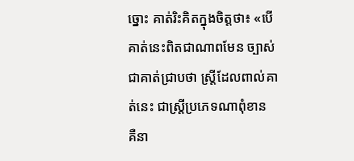ច្នោះ គាត់រិះ‌គិតក្នុងចិត្ដថា៖ «បើគាត់នេះពិតជាណាពមែន ច្បាស់ជាគាត់ជ្រាបថា ស្ដ្រីដែលពាល់គាត់នេះ ជាស្ដ្រីប្រភេទណាពុំ‌ខាន គឺនា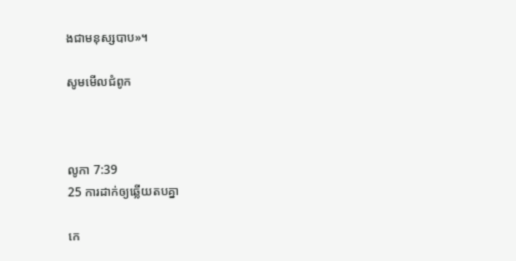ងជាមនុស្សបាប»។

សូមមើលជំពូក



លូកា 7:39
25 ការដាក់ឲ្យឆ្លើយតបគ្នា

កេ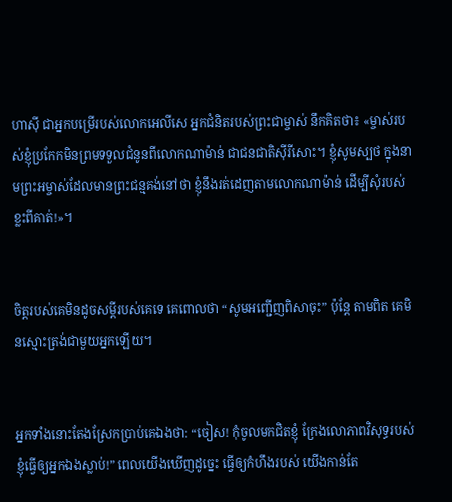ហា‌ស៊ី ជាអ្នកបម្រើរបស់លោកអេលីសេ អ្នកជំនិតរបស់ព្រះ‌ជាម្ចាស់ នឹកគិតថា៖ «ម្ចាស់របស់ខ្ញុំប្រកែកមិនព្រមទទួលជំនូនពីលោកណាម៉ាន់ ជាជន‌ជាតិស៊ីរីសោះ។ ខ្ញុំសូមស្បថ ក្នុងនាមព្រះ‌អម្ចាស់ដែលមានព្រះ‌ជន្មគង់នៅថា ខ្ញុំនឹងរត់ដេញតាមលោកណាម៉ាន់ ដើម្បីសុំរបស់ខ្លះពីគាត់!»។


ចិត្តរបស់គេមិនដូចសម្ដីរបស់គេទេ គេពោលថា “សូមអញ្ជើញពិសាចុះ” ប៉ុន្តែ តាមពិត គេមិនស្មោះត្រង់ជាមួយអ្នកឡើយ។


អ្នកទាំងនោះតែងស្រែកប្រាប់គេឯងថា: “ចៀស! កុំចូលមកជិតខ្ញុំ ក្រែងលោភាពវិសុទ្ធរបស់ខ្ញុំធ្វើឲ្យអ្នកឯងស្លាប់!” ពេលយើងឃើញដូច្នេះ ធ្វើឲ្យកំហឹងរបស់ យើងកាន់តែ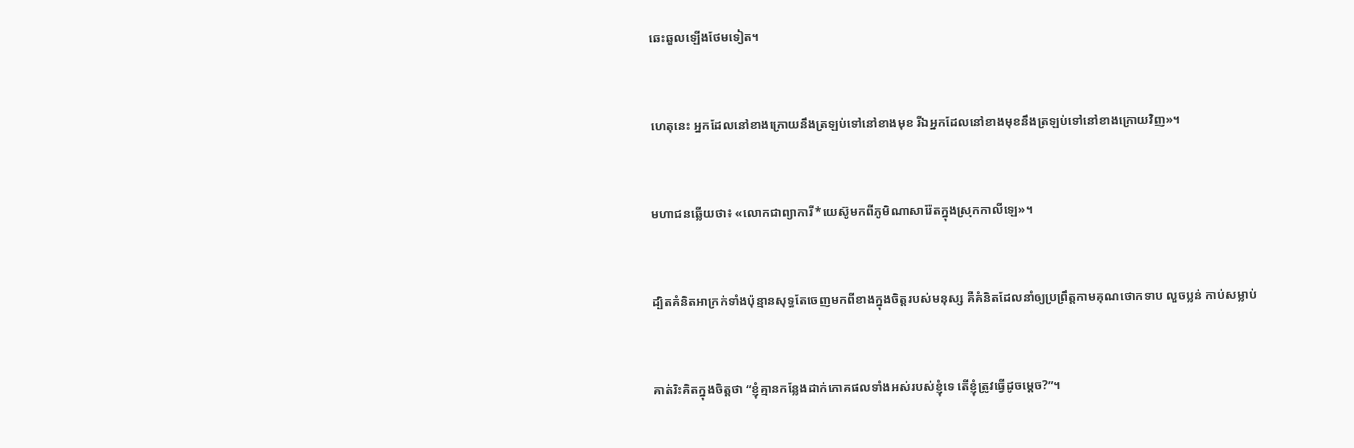ឆេះ‌ឆួលឡើងថែមទៀត។


ហេតុនេះ អ្នកដែលនៅខាងក្រោយនឹងត្រឡប់ទៅនៅខាងមុខ រីឯអ្នកដែលនៅខាងមុខនឹងត្រឡប់ទៅនៅខាងក្រោយវិញ»។


មហា‌ជនឆ្លើយថា៖ «លោកជាព្យាការី*យេស៊ូមកពីភូមិណាសា‌រ៉ែតក្នុងស្រុកកាលី‌ឡេ»។


ដ្បិតគំនិតអាក្រក់ទាំងប៉ុន្មានសុទ្ធតែចេញមកពីខាងក្នុងចិត្តរបស់មនុស្ស គឺគំនិតដែលនាំឲ្យប្រព្រឹត្តកាម‌គុណថោកទាប លួចប្លន់ កាប់សម្លាប់


គាត់រិះគិតក្នុងចិត្តថា “ខ្ញុំគ្មានកន្លែងដាក់ភោគផលទាំងអស់របស់ខ្ញុំទេ តើខ្ញុំត្រូវធ្វើដូចម្ដេច?”។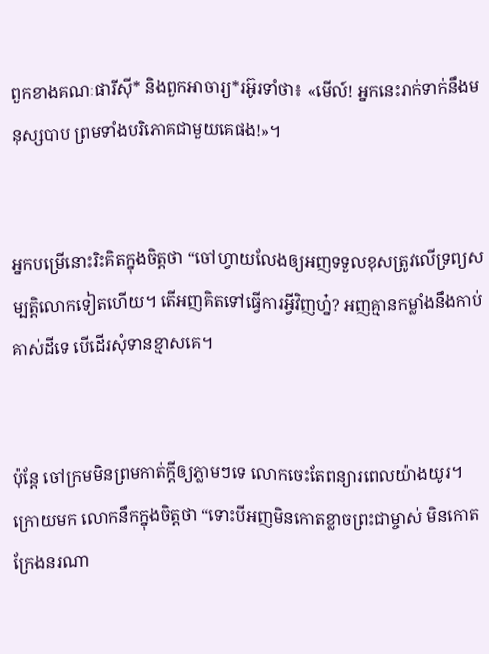ពួកខាងគណៈ‌ផារីស៊ី* និងពួកអាចារ្យ*រអ៊ូ‌រទាំថា៖ «មើល៍! អ្នកនេះរាក់‌ទាក់នឹងមនុស្សបាប ព្រមទាំងបរិភោគជាមួយគេផង!»។


អ្នកបម្រើនោះរិះគិតក្នុងចិត្តថា “ចៅហ្វាយលែងឲ្យអញទទួលខុសត្រូវលើទ្រព្យ‌សម្បត្តិលោកទៀតហើយ។ តើអញគិតទៅធ្វើការអ្វីវិញហ្ន៎? អញគ្មានកម្លាំងនឹងកាប់គាស់ដីទេ បើដើរសុំទានខ្មាសគេ។


ប៉ុន្តែ ចៅ‌ក្រមមិនព្រមកាត់ក្ដីឲ្យភ្លាមៗទេ លោកចេះតែពន្យារពេលយ៉ាងយូរ។ ក្រោយមក លោកនឹកក្នុងចិត្តថា “ទោះបីអញមិនកោតខ្លាចព្រះ‌ជាម្ចាស់ មិនកោតក្រែងនរណា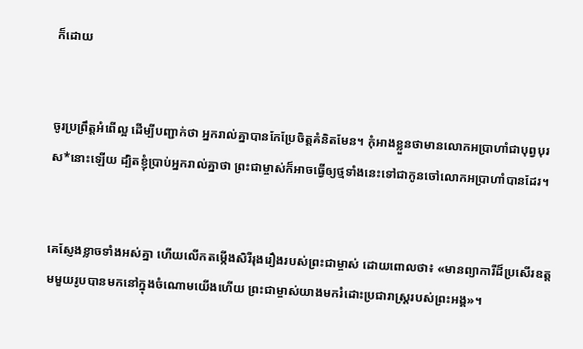ក៏ដោយ


ចូរប្រព្រឹត្តអំពើល្អ ដើម្បីបញ្ជាក់ថា អ្នករាល់គ្នាបានកែប្រែចិត្តគំនិតមែន។ កុំអាងខ្លួនថាមានលោកអប្រាហាំជាបុព្វបុរស*នោះឡើយ ដ្បិតខ្ញុំប្រាប់អ្នករាល់គ្នាថា ព្រះ‌ជាម្ចាស់ក៏អាចធ្វើឲ្យថ្មទាំងនេះទៅជាកូនចៅលោកអប្រាហាំបានដែរ។


គេស្ញែងខ្លាចទាំងអស់គ្នា ហើយលើកតម្កើងសិរី‌រុងរឿងរបស់ព្រះ‌ជាម្ចាស់ ដោយពោលថា៖ «មានព្យាការីដ៏ប្រសើរឧត្ដមមួយរូបបានមកនៅក្នុងចំណោមយើងហើយ ព្រះ‌ជាម្ចាស់យាងមករំដោះប្រជា‌រាស្ត្ររបស់ព្រះអង្គ»។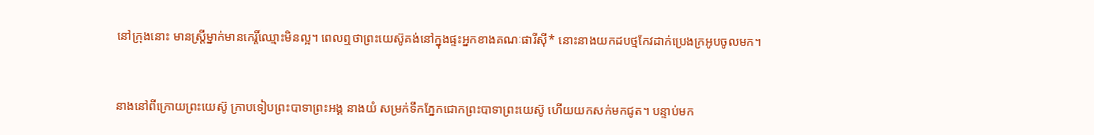នៅក្រុងនោះ មានស្ត្រីម្នាក់មានកេរ្តិ៍‌ឈ្មោះមិនល្អ។ ពេលឮថាព្រះ‌យេស៊ូគង់នៅក្នុងផ្ទះអ្នកខាងគណៈ‌ផារីស៊ី* នោះនាងយកដបថ្មកែវដាក់ប្រេងក្រអូបចូលមក។


នាងនៅពីក្រោយព្រះ‌យេស៊ូ ក្រាបទៀបព្រះ‌បាទាព្រះអង្គ នាងយំ សម្រក់ទឹកភ្នែកជោកព្រះ‌បាទាព្រះ‌យេស៊ូ ហើយយកសក់មកជូត។ បន្ទាប់មក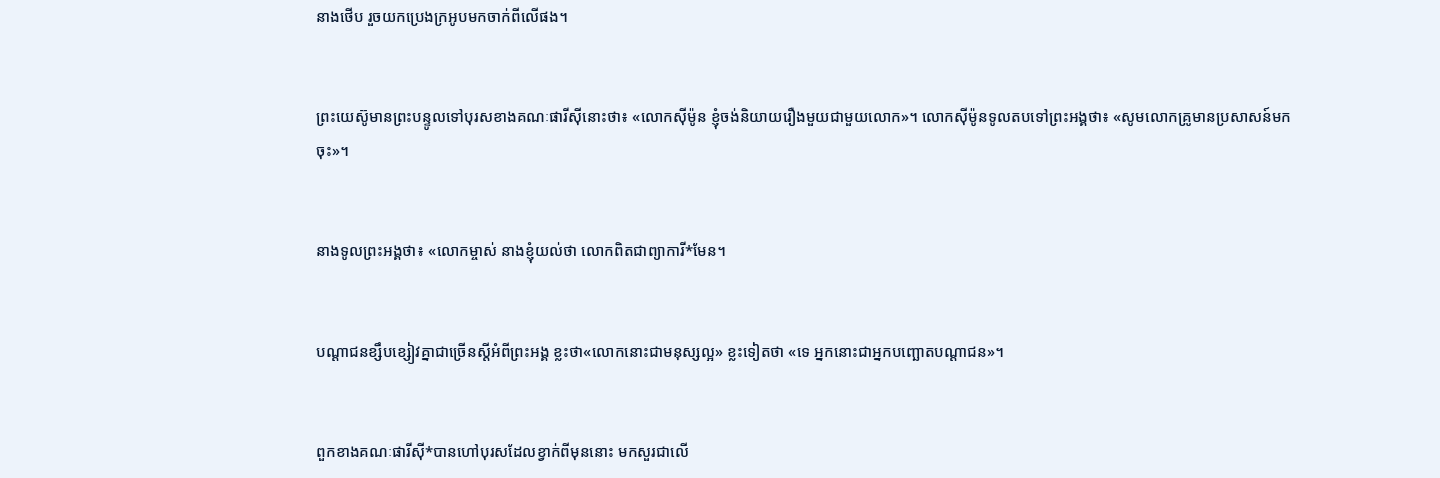នាងថើប រួចយកប្រេងក្រអូបមកចាក់ពីលើផង។


ព្រះ‌យេស៊ូមានព្រះ‌បន្ទូលទៅបុរសខាងគណៈ‌ផារីស៊ីនោះថា៖ «លោកស៊ីម៉ូន ខ្ញុំចង់និយាយរឿងមួយជាមួយលោក»។ លោកស៊ីម៉ូនទូលតបទៅព្រះអង្គថា៖ «សូមលោកគ្រូមានប្រសាសន៍មកចុះ»។


នាងទូលព្រះអង្គថា៖ «លោកម្ចាស់ នាងខ្ញុំយល់ថា លោកពិតជាព្យាការី*មែន។


បណ្ដា‌ជនខ្សឹប‌ខ្សៀវគ្នាជាច្រើនស្ដីអំពីព្រះអង្គ ខ្លះថា«លោកនោះជាមនុស្សល្អ» ខ្លះទៀតថា «ទេ អ្នកនោះជាអ្នកបញ្ឆោតបណ្ដា‌ជន»។


ពួកខាងគណៈផារីស៊ី*បានហៅបុរសដែលខ្វាក់ពីមុននោះ មកសួរជាលើ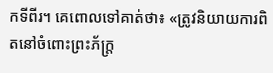កទីពីរ។ គេពោលទៅគាត់ថា៖ «ត្រូវនិយាយការពិតនៅចំពោះព្រះ‌ភ័ក្ត្រ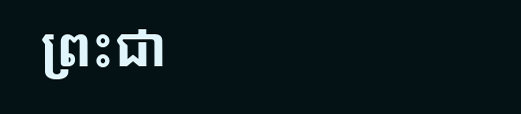ព្រះ‌ជា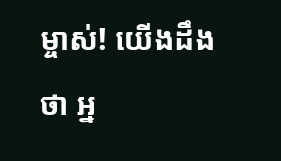ម្ចាស់! យើងដឹងថា អ្ន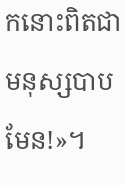កនោះពិតជាមនុស្សបាបមែន!»។